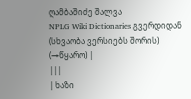ღამბაშიძე შალვა
NPLG Wiki Dictionaries გვერდიდან
(სხვაობა ვერსიებს შორის)
(→წყარო) |
|||
| ხაზი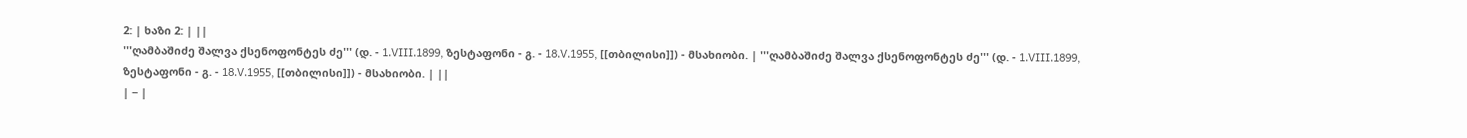2: | ხაზი 2: | ||
'''ღამბაშიძე შალვა ქსენოფონტეს ძე''' (დ. - 1.VIII.1899, ზესტაფონი - გ. - 18.V.1955, [[თბილისი]]) - მსახიობი. | '''ღამბაშიძე შალვა ქსენოფონტეს ძე''' (დ. - 1.VIII.1899, ზესტაფონი - გ. - 18.V.1955, [[თბილისი]]) - მსახიობი. | ||
| − |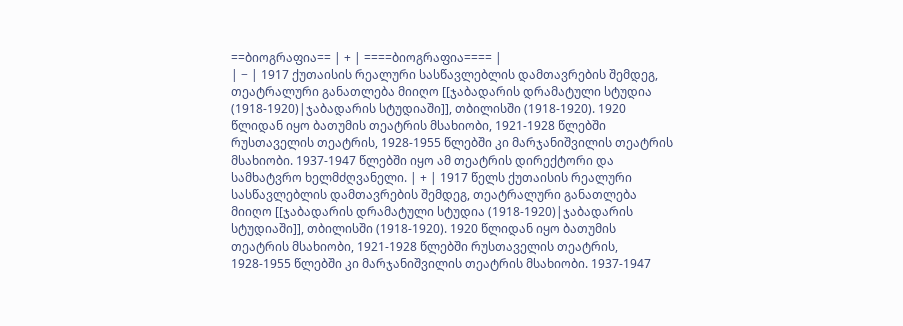==ბიოგრაფია== | + | ====ბიოგრაფია==== |
| − | 1917 ქუთაისის რეალური სასწავლებლის დამთავრების შემდეგ, თეატრალური განათლება მიიღო [[ჯაბადარის დრამატული სტუდია (1918-1920)|ჯაბადარის სტუდიაში]], თბილისში (1918-1920). 1920 წლიდან იყო ბათუმის თეატრის მსახიობი, 1921-1928 წლებში რუსთაველის თეატრის, 1928-1955 წლებში კი მარჯანიშვილის თეატრის მსახიობი. 1937-1947 წლებში იყო ამ თეატრის დირექტორი და სამხატვრო ხელმძღვანელი. | + | 1917 წელს ქუთაისის რეალური სასწავლებლის დამთავრების შემდეგ, თეატრალური განათლება მიიღო [[ჯაბადარის დრამატული სტუდია (1918-1920)|ჯაბადარის სტუდიაში]], თბილისში (1918-1920). 1920 წლიდან იყო ბათუმის თეატრის მსახიობი, 1921-1928 წლებში რუსთაველის თეატრის, 1928-1955 წლებში კი მარჯანიშვილის თეატრის მსახიობი. 1937-1947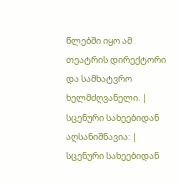წლებში იყო ამ თეატრის დირექტორი და სამხატვრო ხელმძღვანელი. |
სცენური სახეებიდან აღსანიშნავია: | სცენური სახეებიდან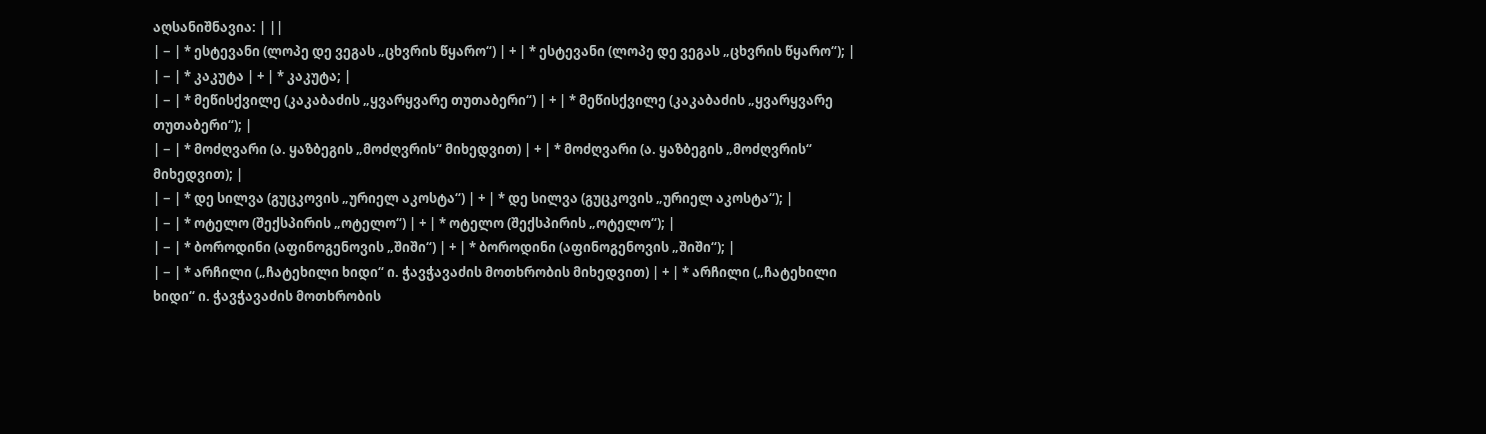აღსანიშნავია: | ||
| − | * ესტევანი (ლოპე დე ვეგას „ცხვრის წყარო“) | + | * ესტევანი (ლოპე დე ვეგას „ცხვრის წყარო“); |
| − | * კაკუტა | + | * კაკუტა; |
| − | * მეწისქვილე (კაკაბაძის „ყვარყვარე თუთაბერი“) | + | * მეწისქვილე (კაკაბაძის „ყვარყვარე თუთაბერი“); |
| − | * მოძღვარი (ა. ყაზბეგის „მოძღვრის“ მიხედვით) | + | * მოძღვარი (ა. ყაზბეგის „მოძღვრის“ მიხედვით); |
| − | * დე სილვა (გუცკოვის „ურიელ აკოსტა“) | + | * დე სილვა (გუცკოვის „ურიელ აკოსტა“); |
| − | * ოტელო (შექსპირის „ოტელო“) | + | * ოტელო (შექსპირის „ოტელო“); |
| − | * ბოროდინი (აფინოგენოვის „შიში“) | + | * ბოროდინი (აფინოგენოვის „შიში“); |
| − | * არჩილი („ჩატეხილი ხიდი“ ი. ჭავჭავაძის მოთხრობის მიხედვით) | + | * არჩილი („ჩატეხილი ხიდი“ ი. ჭავჭავაძის მოთხრობის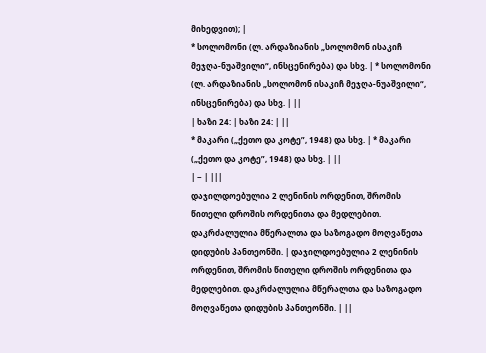მიხედვით); |
* სოლომონი (ლ. არდაზიანის „სოლომონ ისაკიჩ მეჯღა-ნუაშვილი“, ინსცენირება) და სხვ. | * სოლომონი (ლ. არდაზიანის „სოლომონ ისაკიჩ მეჯღა-ნუაშვილი“, ინსცენირება) და სხვ. | ||
| ხაზი 24: | ხაზი 24: | ||
* მაკარი („ქეთო და კოტე”, 1948) და სხვ. | * მაკარი („ქეთო და კოტე”, 1948) და სხვ. | ||
| − | |||
დაჯილდოებულია 2 ლენინის ორდენით, შრომის წითელი დროშის ორდენითა და მედლებით. დაკრძალულია მწერალთა და საზოგადო მოღვაწეთა დიდუბის პანთეონში. | დაჯილდოებულია 2 ლენინის ორდენით, შრომის წითელი დროშის ორდენითა და მედლებით. დაკრძალულია მწერალთა და საზოგადო მოღვაწეთა დიდუბის პანთეონში. | ||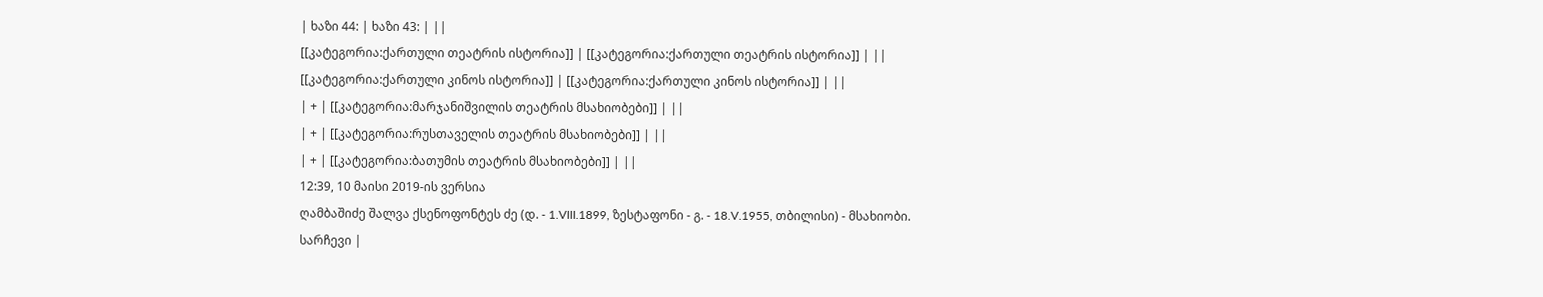| ხაზი 44: | ხაზი 43: | ||
[[კატეგორია:ქართული თეატრის ისტორია]] | [[კატეგორია:ქართული თეატრის ისტორია]] | ||
[[კატეგორია:ქართული კინოს ისტორია]] | [[კატეგორია:ქართული კინოს ისტორია]] | ||
| + | [[კატეგორია:მარჯანიშვილის თეატრის მსახიობები]] | ||
| + | [[კატეგორია:რუსთაველის თეატრის მსახიობები]] | ||
| + | [[კატეგორია:ბათუმის თეატრის მსახიობები]] | ||
12:39, 10 მაისი 2019-ის ვერსია
ღამბაშიძე შალვა ქსენოფონტეს ძე (დ. - 1.VIII.1899, ზესტაფონი - გ. - 18.V.1955, თბილისი) - მსახიობი.
სარჩევი |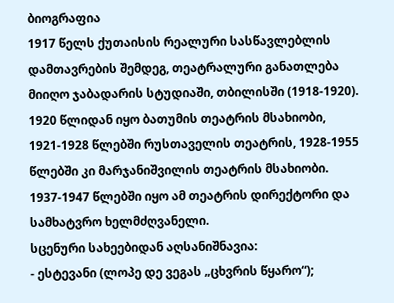ბიოგრაფია
1917 წელს ქუთაისის რეალური სასწავლებლის დამთავრების შემდეგ, თეატრალური განათლება მიიღო ჯაბადარის სტუდიაში, თბილისში (1918-1920). 1920 წლიდან იყო ბათუმის თეატრის მსახიობი, 1921-1928 წლებში რუსთაველის თეატრის, 1928-1955 წლებში კი მარჯანიშვილის თეატრის მსახიობი. 1937-1947 წლებში იყო ამ თეატრის დირექტორი და სამხატვრო ხელმძღვანელი.
სცენური სახეებიდან აღსანიშნავია:
- ესტევანი (ლოპე დე ვეგას „ცხვრის წყარო“);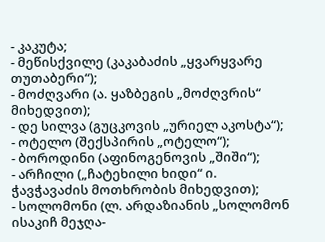- კაკუტა;
- მეწისქვილე (კაკაბაძის „ყვარყვარე თუთაბერი“);
- მოძღვარი (ა. ყაზბეგის „მოძღვრის“ მიხედვით);
- დე სილვა (გუცკოვის „ურიელ აკოსტა“);
- ოტელო (შექსპირის „ოტელო“);
- ბოროდინი (აფინოგენოვის „შიში“);
- არჩილი („ჩატეხილი ხიდი“ ი. ჭავჭავაძის მოთხრობის მიხედვით);
- სოლომონი (ლ. არდაზიანის „სოლომონ ისაკიჩ მეჯღა-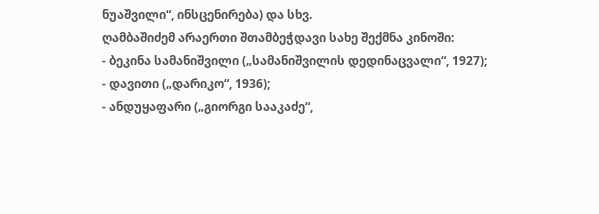ნუაშვილი“, ინსცენირება) და სხვ.
ღამბაშიძემ არაერთი შთამბეჭდავი სახე შექმნა კინოში:
- ბეკინა სამანიშვილი („სამანიშვილის დედინაცვალი“, 1927);
- დავითი („დარიკო“, 1936);
- ანდუყაფარი („გიორგი სააკაძე“,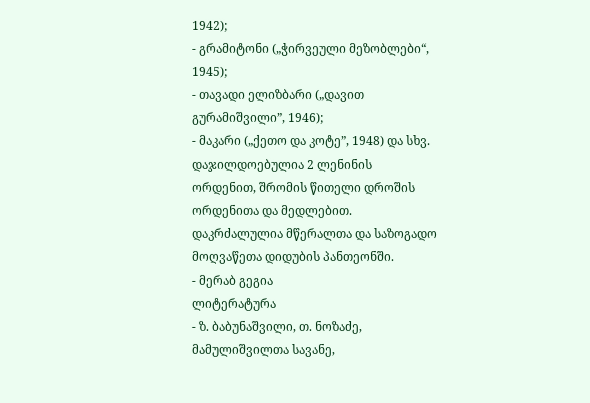1942);
- გრამიტონი („ჭირვეული მეზობლები“, 1945);
- თავადი ელიზბარი („დავით გურამიშვილი”, 1946);
- მაკარი („ქეთო და კოტე”, 1948) და სხვ.
დაჯილდოებულია 2 ლენინის ორდენით, შრომის წითელი დროშის ორდენითა და მედლებით. დაკრძალულია მწერალთა და საზოგადო მოღვაწეთა დიდუბის პანთეონში.
- მერაბ გეგია
ლიტერატურა
- ზ. ბაბუნაშვილი, თ. ნოზაძე, მამულიშვილთა სავანე,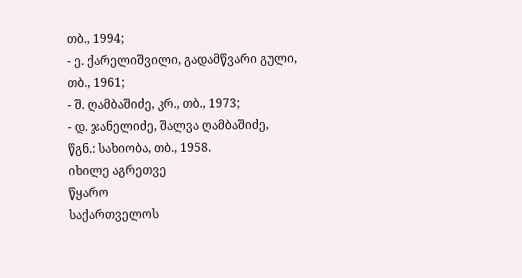თბ., 1994;
- ე. ქარელიშვილი, გადამწვარი გული, თბ., 1961;
- შ. ღამბაშიძე, კრ., თბ., 1973;
- დ. ჯანელიძე, შალვა ღამბაშიძე, წგნ.: სახიობა, თბ., 1958.
იხილე აგრეთვე
წყარო
საქართველოს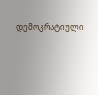დემოკრატიული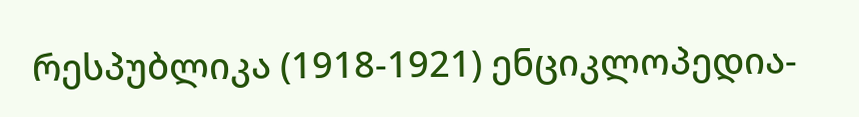რესპუბლიკა (1918-1921) ენციკლოპედია-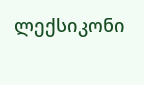ლექსიკონი